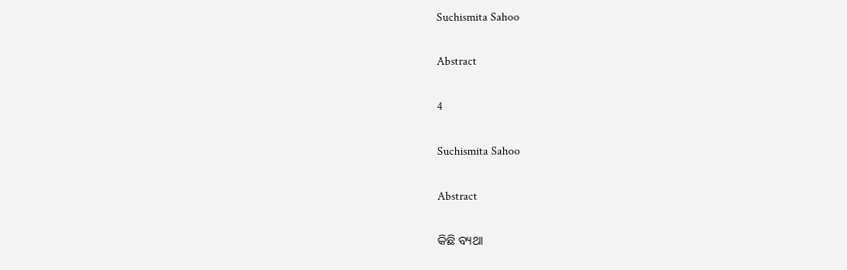Suchismita Sahoo

Abstract

4

Suchismita Sahoo

Abstract

କିଛି ବ୍ୟଥା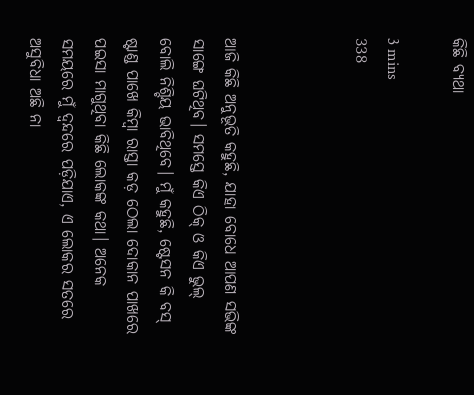କିଛି ବ୍ୟଥା

3 mins
338



ଆଜି କିଛି ଅନୁଭୂତି କହୁଛି, ଯାହା ବୋଧେ ଆପଣ ସଭିଙ୍କ ସାଙ୍ଗେ ଘଟିଥିବ। ସମସ୍ତେ କିଏ ଠିକ୍ ଓ କିଏ ଭୁଲ୍ ବୋଲି ନିଶ୍ଚିୟ ଭାବିଥିବେ। ମୁଁ କହୁଛି, ଷ୍ଟେସନ କି ବସ୍ ଷ୍ଟାଣ୍ଡ ପାଖେ କିମ୍ବା ରାସ୍ତା କଡ଼ ଠେଲା ଦୋକାନ ପାଖରେ ପଇସା ମାଗୁଥିବା କିଛି ଲୋକଙ୍କ କଥା। ଅନେକ ସମୟରେ ମୁଁ ଦ୍ଵନ୍ଦରେ ପଡ଼ିଯାଏ, ଏ ଲୋକର ସତରେ ଅସୁବିଧା ଅଛି ନା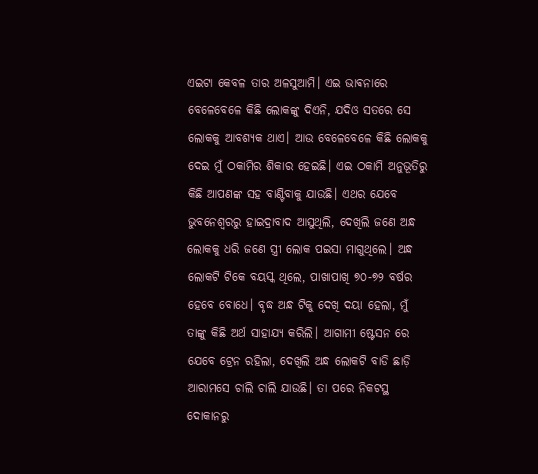ଏଇଟା କେବଳ ତାର ଅଳସୁଆମି। ଏଇ ଭାଵନାରେ ବେଳେବେଳେ କିଛି ଲୋକଙ୍କୁ ଦିଏନି, ଯଦିଓ ସତରେ ସେ ଲୋକକୁ ଆବଶ୍ୟକ ଥାଏ। ଆଉ ବେଳେବେଳେ କିଛି ଲୋକକୁ ଦେଇ ମୁଁ ଠକାମିର ଶିକାର ହେଇଛି। ଏଇ ଠକାମି ଅନୁଭୂତିରୁ କିଛି ଆପଣଙ୍କ ସହ ବାଣ୍ଟିବାକୁ ଯାଉଛି। ଏଥର ଯେବେ ଭୁବନେଶ୍ୱରରୁ ହାଇଦ୍ରାବାଦ ଆସୁଥିଲି, ଦେଖିଲି ଜଣେ ଅନ୍ଧ ଲୋକକୁ ଧରି ଜଣେ ସ୍ତ୍ରୀ ଲୋକ ପଇସା ମାଗୁଥିଲେ। ଅନ୍ଧ ଲୋକଟି ଟିକେ ବୟସ୍କ ଥିଲେ, ପାଖାପାଖି ୭୦-୭୨ ବର୍ଷର ହେବେ ବୋଧେ। ବୃଦ୍ଧ ଅନ୍ଧ ଟିକୁ ଦେଖି ଦୟା ହେଲା, ମୁଁ ତାଙ୍କୁ କିଛି ଅର୍ଥ ସାହାଯ୍ୟ କରିଲି। ଆଗାମୀ ଷ୍ଟେସନ ରେ ଯେବେ ଟ୍ରେନ ରହିଲା, ଦେଖିଲି ଅନ୍ଧ ଲୋକଟି ବାଡି ଛାଡ଼ି ଆରାମସେ ଚାଲି ଚାଲି ଯାଉଛି। ତା ପରେ ନିକଟସ୍ଥ ଦୋକାନରୁ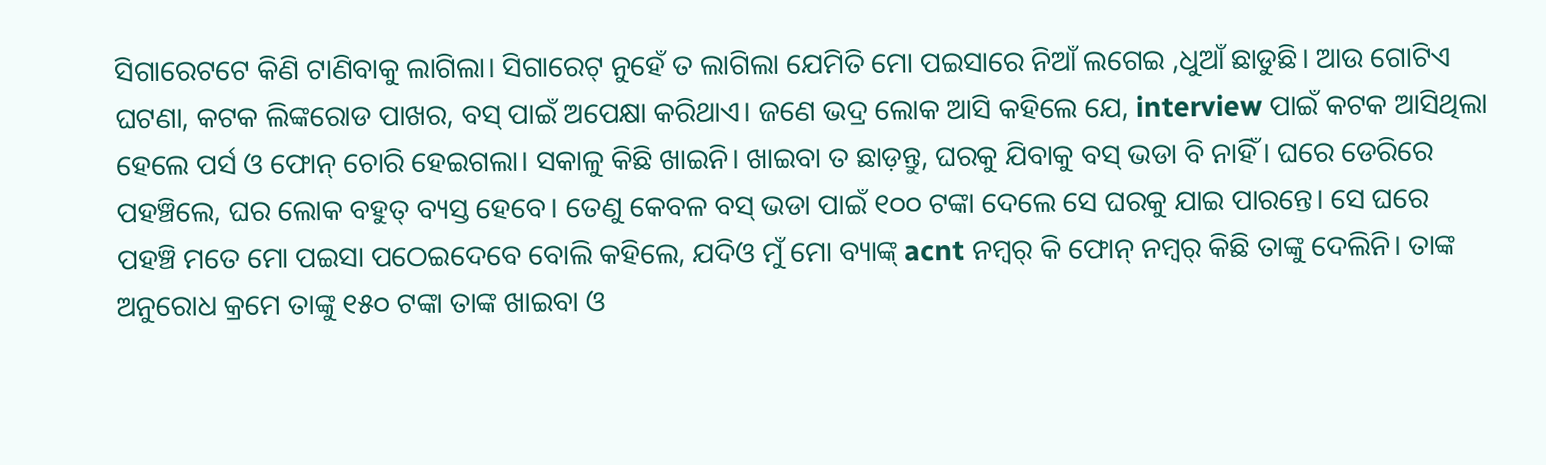ସିଗାରେଟଟେ କିଣି ଟାଣିବାକୁ ଲାଗିଲା। ସିଗାରେଟ୍ ନୁହେଁ ତ ଲାଗିଲା ଯେମିତି ମୋ ପଇସାରେ ନିଆଁ ଲଗେଇ ,ଧୁଆଁ ଛାଡୁଛି। ଆଉ ଗୋଟିଏ ଘଟଣା, କଟକ ଲିଙ୍କରୋଡ ପାଖର, ବସ୍ ପାଇଁ ଅପେକ୍ଷା କରିଥାଏ। ଜଣେ ଭଦ୍ର ଲୋକ ଆସି କହିଲେ ଯେ, interview ପାଇଁ କଟକ ଆସିଥିଲା ହେଲେ ପର୍ସ ଓ ଫୋନ୍ ଚୋରି ହେଇଗଲା। ସକାଳୁ କିଛି ଖାଇନି। ଖାଇବା ତ ଛାଡ଼ନ୍ତୁ, ଘରକୁ ଯିବାକୁ ବସ୍ ଭଡା ବି ନାହିଁ। ଘରେ ଡେରିରେ ପହଞ୍ଚିଲେ, ଘର ଲୋକ ବହୁତ୍ ବ୍ୟସ୍ତ ହେବେ। ତେଣୁ କେବଳ ବସ୍ ଭଡା ପାଇଁ ୧୦୦ ଟଙ୍କା ଦେଲେ ସେ ଘରକୁ ଯାଇ ପାରନ୍ତେ। ସେ ଘରେ ପହଞ୍ଚି ମତେ ମୋ ପଇସା ପଠେଇଦେବେ ବୋଲି କହିଲେ, ଯଦିଓ ମୁଁ ମୋ ବ୍ୟାଙ୍କ୍ acnt ନମ୍ୱର୍ କି ଫୋନ୍ ନମ୍ୱର୍ କିଛି ତାଙ୍କୁ ଦେଲିନି। ତାଙ୍କ ଅନୁରୋଧ କ୍ରମେ ତାଙ୍କୁ ୧୫୦ ଟଙ୍କା ତାଙ୍କ ଖାଇବା ଓ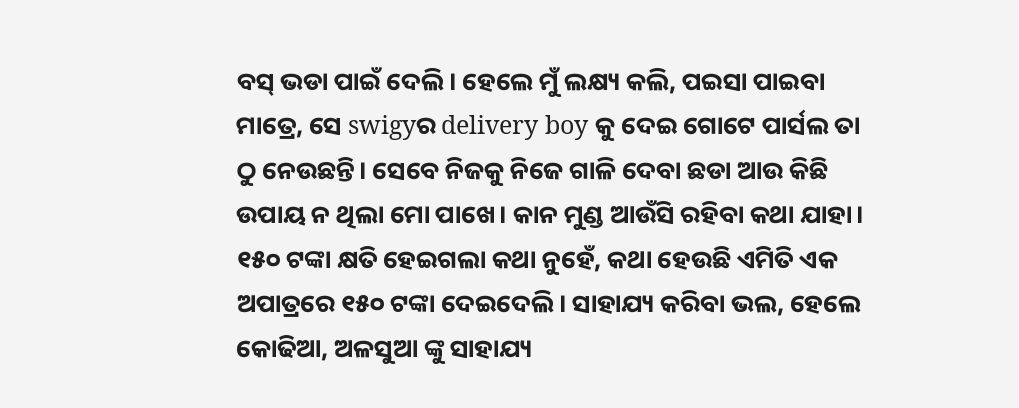ବସ୍ ଭଡା ପାଇଁ ଦେଲି। ହେଲେ ମୁଁ ଲକ୍ଷ୍ୟ କଲି, ପଇସା ପାଇବା ମାତ୍ରେ, ସେ swigyର delivery boy କୁ ଦେଇ ଗୋଟେ ପାର୍ସଲ ତା ଠୁ ନେଉଛନ୍ତି। ସେବେ ନିଜକୁ ନିଜେ ଗାଳି ଦେବା ଛଡା ଆଉ କିଛି ଉପାୟ ନ ଥିଲା ମୋ ପାଖେ। କାନ ମୁଣ୍ଡ ଆଉଁସି ରହିବା କଥା ଯାହା। ୧୫୦ ଟଙ୍କା କ୍ଷତି ହେଇଗଲା କଥା ନୁହେଁ, କଥା ହେଉଛି ଏମିତି ଏକ ଅପାତ୍ରରେ ୧୫୦ ଟଙ୍କା ଦେଇଦେଲି। ସାହାଯ୍ୟ କରିବା ଭଲ, ହେଲେ କୋଢିଆ, ଅଳସୁଆ ଙ୍କୁ ସାହାଯ୍ୟ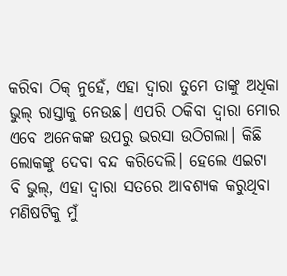କରିବା ଠିକ୍ ନୁହେଁ, ଏହା ଦ୍ବାରା ତୁମେ ତାଙ୍କୁ ଅଧିକା ଭୁଲ୍ ରାସ୍ତାକୁ ନେଉଛ। ଏପରି ଠକିବା ଦ୍ଵାରା ମୋର ଏବେ ଅନେକଙ୍କ ଉପରୁ ଭରସା ଉଠିଗଲା। କିଛି ଲୋକଙ୍କୁ ଦେବା ବନ୍ଦ କରିଦେଲି। ହେଲେ ଏଇଟା ବି ଭୁଲ୍, ଏହା ଦ୍ବାରା ସତରେ ଆବଶ୍ୟକ କରୁଥିବା ମଣିଷଟିକୁ ମୁଁ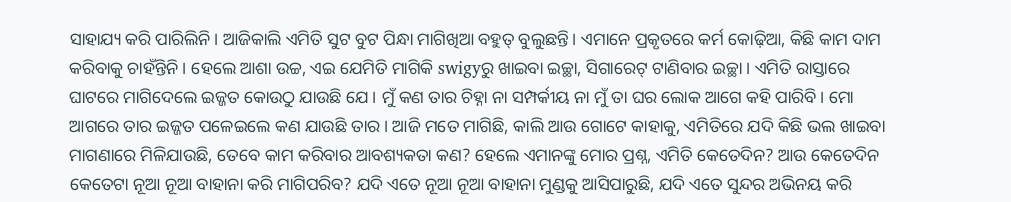ସାହାଯ୍ୟ କରି ପାରିଲିନି। ଆଜିକାଲି ଏମିତି ସୁଟ ବୁଟ ପିନ୍ଧା ମାଗିଖିଆ ବହୁତ୍ ବୁଲୁଛନ୍ତି। ଏମାନେ ପ୍ରକୃତରେ କର୍ମ କୋଢ଼ିଆ, କିଛି କାମ ଦାମ କରିବାକୁ ଚାହଁନ୍ତିନି। ହେଲେ ଆଶା ଉଚ୍ଚ, ଏଇ ଯେମିତି ମାଗିକି swigyରୁ ଖାଇବା ଇଚ୍ଛା, ସିଗାରେଟ୍ ଟାଣିବାର ଇଚ୍ଛା। ଏମିତି ରାସ୍ତାରେ ଘାଟରେ ମାଗିଦେଲେ ଇଜ୍ଜତ କୋଉଠୁ ଯାଉଛି ଯେ। ମୁଁ କଣ ତାର ଚିହ୍ନା ନା ସମ୍ପର୍କୀୟ ନା ମୁଁ ତା ଘର ଲୋକ ଆଗେ କହି ପାରିବି। ମୋ ଆଗରେ ତାର ଇଜ୍ଜତ ପଳେଇଲେ କଣ ଯାଉଛି ତାର। ଆଜି ମତେ ମାଗିଛି, କାଲି ଆଉ ଗୋଟେ କାହାକୁ, ଏମିତିରେ ଯଦି କିଛି ଭଲ ଖାଇବା ମାଗଣାରେ ମିଳିଯାଉଛି, ତେବେ କାମ କରିବାର ଆବଶ୍ୟକତା କଣ? ହେଲେ ଏମାନଙ୍କୁ ମୋର ପ୍ରଶ୍ନ, ଏମିତି କେତେଦିନ? ଆଉ କେତେଦିନ କେତେଟା ନୂଆ ନୂଆ ବାହାନା କରି ମାଗିପରିବ? ଯଦି ଏତେ ନୂଆ ନୂଆ ବାହାନା ମୁଣ୍ଡକୁ ଆସିପାରୁଛି, ଯଦି ଏତେ ସୁନ୍ଦର ଅଭିନୟ କରି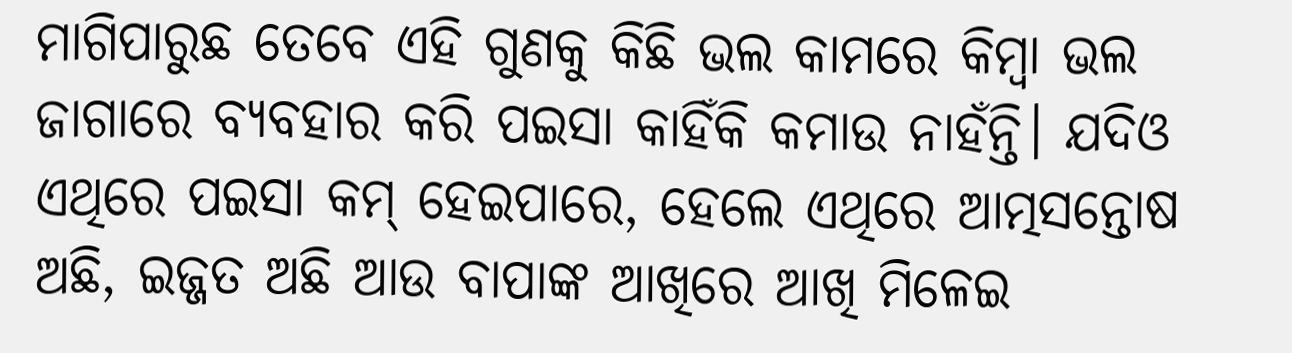ମାଗିପାରୁଛ ତେବେ ଏହି ଗୁଣକୁ କିଛି ଭଲ କାମରେ କିମ୍ବା ଭଲ ଜାଗାରେ ବ୍ୟବହାର କରି ପଇସା କାହିଁକି କମାଉ ନାହଁନ୍ତି। ଯଦିଓ ଏଥିରେ ପଇସା କମ୍ ହେଇପାରେ, ହେଲେ ଏଥିରେ ଆତ୍ମସନ୍ତୋଷ ଅଛି, ଇଜ୍ଜତ ଅଛି ଆଉ ବାପାଙ୍କ ଆଖିରେ ଆଖି ମିଳେଇ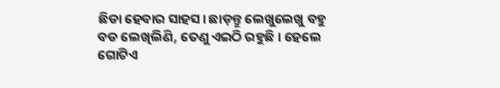ଛିଡା ହେବାର ସାହସ। ଛାଡ଼ନ୍ତୁ ଲେଖୁଲେଖୁ ବହୁ ବଡ ଲେଖିଲିଣି, ତେଣୁ ଏଇଠି ରହୁଛି। ହେଲେ ଗୋଟିଏ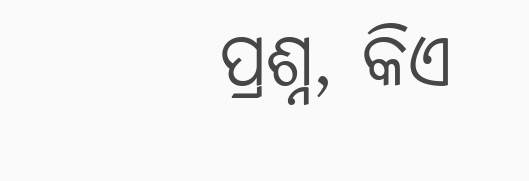ପ୍ରଶ୍ନ, କିଏ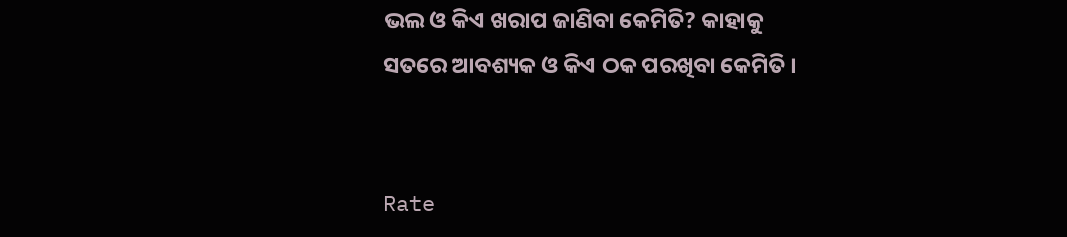ଭଲ ଓ କିଏ ଖରାପ ଜାଣିବା କେମିତି? କାହାକୁ ସତରେ ଆବଶ୍ୟକ ଓ କିଏ ଠକ ପରଖିବା କେମିତି ।


Rate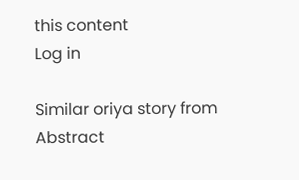this content
Log in

Similar oriya story from Abstract